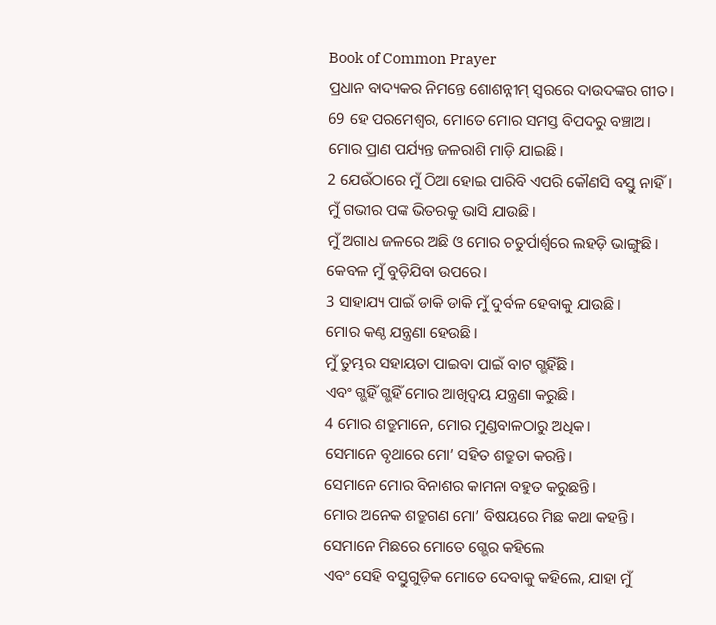Book of Common Prayer
ପ୍ରଧାନ ବାଦ୍ୟକର ନିମନ୍ତେ ଶୋଶନ୍ନୀମ୍ ସ୍ୱରରେ ଦାଉଦଙ୍କର ଗୀତ।
69 ହେ ପରମେଶ୍ୱର, ମୋତେ ମୋର ସମସ୍ତ ବିପଦରୁ ବଞ୍ଚାଅ।
ମୋର ପ୍ରାଣ ପର୍ଯ୍ୟନ୍ତ ଜଳରାଶି ମାଡ଼ି ଯାଇଛି।
2 ଯେଉଁଠାରେ ମୁଁ ଠିଆ ହୋଇ ପାରିବି ଏପରି କୌଣସି ବସ୍ତୁ ନାହିଁ।
ମୁଁ ଗଭୀର ପଙ୍କ ଭିତରକୁ ଭାସି ଯାଉଛି।
ମୁଁ ଅଗାଧ ଜଳରେ ଅଛି ଓ ମୋର ଚତୁର୍ପାର୍ଶ୍ୱରେ ଲହଡ଼ି ଭାଙ୍ଗୁଛି।
କେବଳ ମୁଁ ବୁଡ଼ିଯିବା ଉପରେ।
3 ସାହାଯ୍ୟ ପାଇଁ ଡାକି ଡାକି ମୁଁ ଦୁର୍ବଳ ହେବାକୁ ଯାଉଛି।
ମୋର କଣ୍ଠ ଯନ୍ତ୍ରଣା ହେଉଛି।
ମୁଁ ତୁମ୍ଭର ସହାୟତା ପାଇବା ପାଇଁ ବାଟ ଗ୍ଭହିଁଛି।
ଏବଂ ଗ୍ଭହିଁ ଗ୍ଭହିଁ ମୋର ଆଖିଦ୍ୱୟ ଯନ୍ତ୍ରଣା କରୁଛି।
4 ମୋର ଶତ୍ରୁମାନେ, ମୋର ମୁଣ୍ଡବାଳଠାରୁ ଅଧିକ।
ସେମାନେ ବୃଥାରେ ମୋ’ ସହିତ ଶତ୍ରୁତା କରନ୍ତି।
ସେମାନେ ମୋର ବିନାଶର କାମନା ବହୁତ କରୁଛନ୍ତି।
ମୋର ଅନେକ ଶତ୍ରୁଗଣ ମୋ’ ବିଷୟରେ ମିଛ କଥା କହନ୍ତି।
ସେମାନେ ମିଛରେ ମୋତେ ଗ୍ଭେର କହିଲେ
ଏବଂ ସେହି ବସ୍ତୁଗୁଡ଼ିକ ମୋତେ ଦେବାକୁ କହିଲେ, ଯାହା ମୁଁ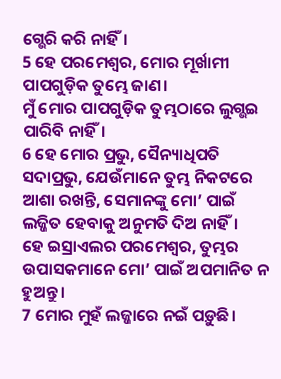ଗ୍ଭେରି କରି ନାହିଁ।
5 ହେ ପରମେଶ୍ୱର, ମୋର ମୂର୍ଖାମୀ ପାପଗୁଡ଼ିକ ତୁମ୍ଭେ ଜାଣ।
ମୁଁ ମୋର ପାପଗୁଡ଼ିକ ତୁମ୍ଭଠାରେ ଲୁଗ୍ଭଇ ପାରିବି ନାହିଁ।
6 ହେ ମୋର ପ୍ରଭୁ, ସୈନ୍ୟାଧିପତି ସଦାପ୍ରଭୁ, ଯେଉଁମାନେ ତୁମ୍ଭ ନିକଟରେ ଆଶା ରଖନ୍ତି, ସେମାନଙ୍କୁ ମୋ’ ପାଇଁ ଲଜ୍ଜିତ ହେବାକୁ ଅନୁମତି ଦିଅ ନାହିଁ।
ହେ ଇସ୍ରାଏଲର ପରମେଶ୍ୱର, ତୁମ୍ଭର ଉପାସକମାନେ ମୋ’ ପାଇଁ ଅପମାନିତ ନ ହୁଅନ୍ତୁ।
7 ମୋର ମୁହଁ ଲଜ୍ଜାରେ ନଇଁ ପଡ଼ୁଛି।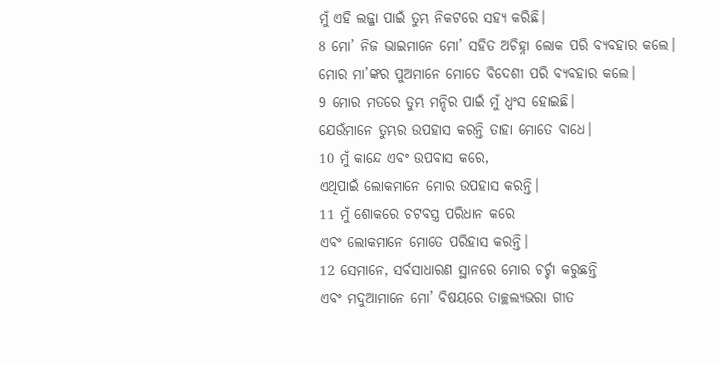ମୁଁ ଏହି ଲଜ୍ଜା ପାଇଁ ତୁମ୍ଭ ନିକଟରେ ସହ୍ୟ କରିଛି।
8 ମୋ’ ନିଜ ଭାଇମାନେ ମୋ’ ସହିତ ଅଚିହ୍ନା ଲୋକ ପରି ବ୍ୟବହାର କଲେ।
ମୋର ମା’ଙ୍କର ପୁଅମାନେ ମୋତେ ବିଦେଶୀ ପରି ବ୍ୟବହାର କଲେ।
9 ମୋର ମତରେ ତୁମ୍ଭ ମନ୍ଦିର ପାଇଁ ମୁଁ ଧ୍ୱଂସ ହୋଇଛି।
ଯେଉଁମାନେ ତୁମ୍ଭର ଉପହାସ କରନ୍ତି ତାହା ମୋତେ ବାଧେ।
10 ମୁଁ କାନ୍ଦେ ଏବଂ ଉପବାସ କରେ,
ଏଥିପାଇଁ ଲୋକମାନେ ମୋର ଉପହାସ କରନ୍ତି।
11 ମୁଁ ଶୋକରେ ଚଟବସ୍ତ୍ର ପରିଧାନ କରେ
ଏବଂ ଲୋକମାନେ ମୋତେ ପରିହାସ କରନ୍ତି।
12 ସେମାନେ, ସର୍ବସାଧାରଣ ସ୍ଥାନରେ ମୋର ଚର୍ଚ୍ଚା କରୁଛନ୍ତି
ଏବଂ ମଦୁଆମାନେ ମୋ’ ବିଷୟରେ ତାଚ୍ଛଲ୍ୟଭରା ଗୀତ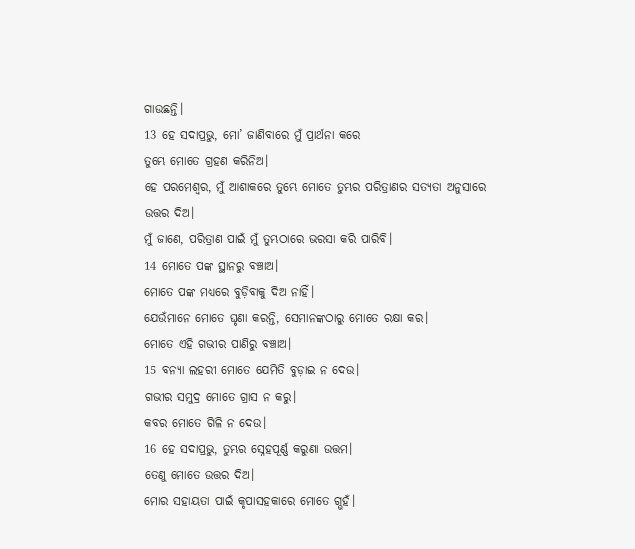ଗାଉଛନ୍ତି।
13 ହେ ସଦାପ୍ରଭୁ, ମୋ’ ଜାଣିବାରେ ମୁଁ ପ୍ରାର୍ଥନା କରେ
ତୁମ୍ଭେ ମୋତେ ଗ୍ରହଣ କରିନିଅ।
ହେ ପରମେଶ୍ୱର, ମୁଁ ଆଶାକରେ ତୁମ୍ଭେ ମୋତେ ତୁମ୍ଭର ପରିତ୍ରାଣର ସତ୍ୟତା ଅନୁସାରେ ଉତ୍ତର ଦିଅ।
ମୁଁ ଜାଣେ, ପରିତ୍ରାଣ ପାଇଁ ମୁଁ ତୁମ୍ଭଠାରେ ଭରସା କରି ପାରିବି।
14 ମୋତେ ପଙ୍କ ସ୍ଥାନରୁ ବଞ୍ଚାଅ।
ମୋତେ ପଙ୍କ ମଧ୍ୟରେ ବୁଡ଼ିବାକୁ ଦିଅ ନାହିଁ।
ଯେଉଁମାନେ ମୋତେ ଘୃଣା କରନ୍ତି, ସେମାନଙ୍କଠାରୁ ମୋତେ ରକ୍ଷା କର।
ମୋତେ ଏହି ଗଭୀର ପାଣିରୁ ବଞ୍ଚାଅ।
15 ବନ୍ୟା ଲହରୀ ମୋତେ ଯେମିତି ବୁଡ଼ାଇ ନ ଦେଉ।
ଗଭୀର ସମୁଦ୍ର ମୋତେ ଗ୍ରାସ ନ କରୁ।
କବର ମୋତେ ଗିଳି ନ ଦେଉ।
16 ହେ ସଦାପ୍ରଭୁ, ତୁମ୍ଭର ସ୍ନେହପୂର୍ଣ୍ଣ କରୁଣା ଉତ୍ତମ।
ତେଣୁ ମୋତେ ଉତ୍ତର ଦିଅ।
ମୋର ସହାୟତା ପାଇଁ କୃପାସହକାରେ ମୋତେ ଗ୍ଭହଁ।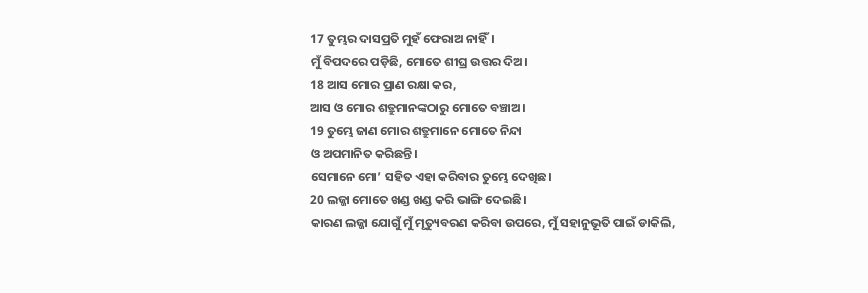17 ତୁମ୍ଭର ଦାସପ୍ରତି ମୁହଁ ଫେରାଅ ନାହିଁ।
ମୁଁ ବିପଦରେ ପଡ଼ିଛି, ମୋତେ ଶୀଘ୍ର ଉତ୍ତର ଦିଅ।
18 ଆସ ମୋର ପ୍ରାଣ ରକ୍ଷା କର,
ଆସ ଓ ମୋର ଶତ୍ରୁମାନଙ୍କଠାରୁ ମୋତେ ବଞ୍ଚାଅ।
19 ତୁମ୍ଭେ ଜାଣ ମୋର ଶତ୍ରୁମାନେ ମୋତେ ନିନ୍ଦା
ଓ ଅପମାନିତ କରିଛନ୍ତି।
ସେମାନେ ମୋ’ ସହିତ ଏହା କରିବାର ତୁମ୍ଭେ ଦେଖିଛ।
20 ଲଜ୍ଜା ମୋତେ ଖଣ୍ଡ ଖଣ୍ଡ କରି ଭାଙ୍ଗି ଦେଇଛି।
କାରଣ ଲଜ୍ଜା ଯୋଗୁଁ ମୁଁ ମୃତ୍ୟୁବରଣ କରିବା ଉପରେ, ମୁଁ ସହାନୁଭୂତି ପାଇଁ ଡାକିଲି,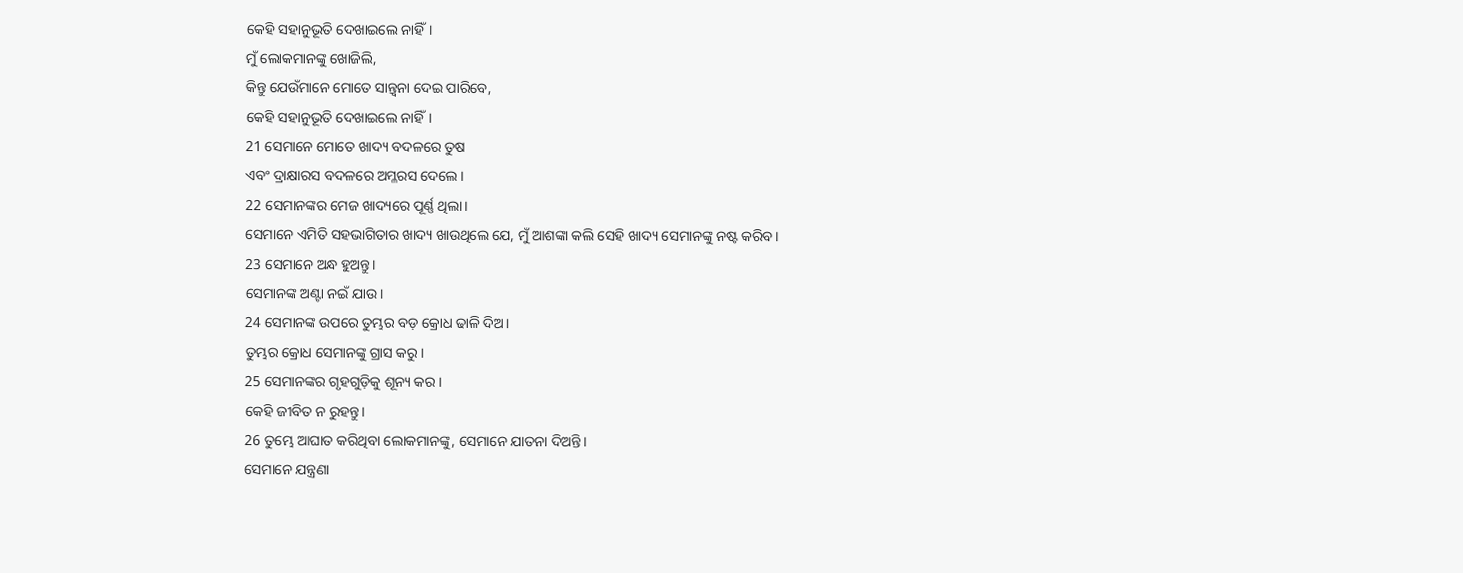କେହି ସହାନୁଭୂତି ଦେଖାଇଲେ ନାହିଁ।
ମୁଁ ଲୋକମାନଙ୍କୁ ଖୋଜିଲି,
କିନ୍ତୁ ଯେଉଁମାନେ ମୋତେ ସାନ୍ତ୍ୱନା ଦେଇ ପାରିବେ,
କେହି ସହାନୁଭୂତି ଦେଖାଇଲେ ନାହିଁ।
21 ସେମାନେ ମୋତେ ଖାଦ୍ୟ ବଦଳରେ ତୁଷ
ଏବଂ ଦ୍ରାକ୍ଷାରସ ବଦଳରେ ଅମ୍ଳରସ ଦେଲେ।
22 ସେମାନଙ୍କର ମେଜ ଖାଦ୍ୟରେ ପୂର୍ଣ୍ଣ ଥିଲା।
ସେମାନେ ଏମିତି ସହଭାଗିତାର ଖାଦ୍ୟ ଖାଉଥିଲେ ଯେ, ମୁଁ ଆଶଙ୍କା କଲି ସେହି ଖାଦ୍ୟ ସେମାନଙ୍କୁ ନଷ୍ଟ କରିବ।
23 ସେମାନେ ଅନ୍ଧ ହୁଅନ୍ତୁ।
ସେମାନଙ୍କ ଅଣ୍ଟା ନଇଁ ଯାଉ।
24 ସେମାନଙ୍କ ଉପରେ ତୁମ୍ଭର ବଡ଼ କ୍ରୋଧ ଢାଳି ଦିଅ।
ତୁମ୍ଭର କ୍ରୋଧ ସେମାନଙ୍କୁ ଗ୍ରାସ କରୁ।
25 ସେମାନଙ୍କର ଗୃହଗୁଡ଼ିକୁ ଶୂନ୍ୟ କର।
କେହି ଜୀବିତ ନ ରୁହନ୍ତୁ।
26 ତୁମ୍ଭେ ଆଘାତ କରିଥିବା ଲୋକମାନଙ୍କୁ, ସେମାନେ ଯାତନା ଦିଅନ୍ତି।
ସେମାନେ ଯନ୍ତ୍ରଣା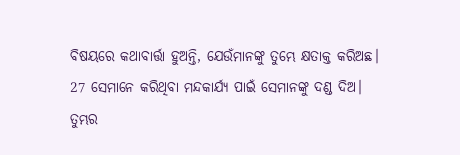ବିଷୟରେ କଥାବାର୍ତ୍ତା ହୁଅନ୍ତି, ଯେଉଁମାନଙ୍କୁ ତୁମ୍ଭେ କ୍ଷତାକ୍ତ କରିଅଛ।
27 ସେମାନେ କରିଥିବା ମନ୍ଦକାର୍ଯ୍ୟ ପାଇଁ ସେମାନଙ୍କୁ ଦଣ୍ଡ ଦିଅ।
ତୁମ୍ଭର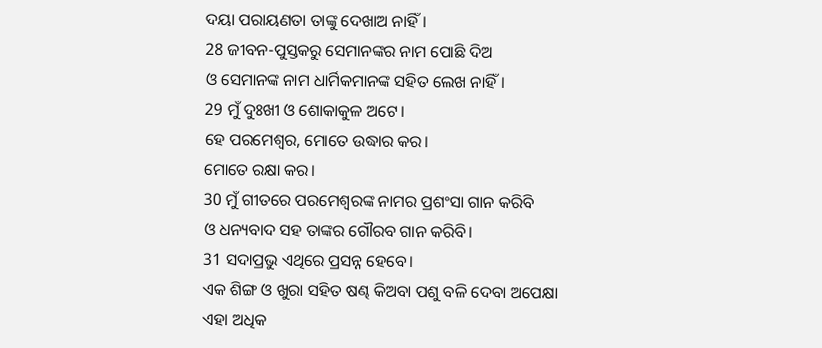ଦୟା ପରାୟଣତା ତାଙ୍କୁ ଦେଖାଅ ନାହିଁ।
28 ଜୀବନ-ପୁସ୍ତକରୁ ସେମାନଙ୍କର ନାମ ପୋଛି ଦିଅ
ଓ ସେମାନଙ୍କ ନାମ ଧାର୍ମିକମାନଙ୍କ ସହିତ ଲେଖ ନାହିଁ।
29 ମୁଁ ଦୁଃଖୀ ଓ ଶୋକାକୁଳ ଅଟେ।
ହେ ପରମେଶ୍ୱର, ମୋତେ ଉଦ୍ଧାର କର।
ମୋତେ ରକ୍ଷା କର।
30 ମୁଁ ଗୀତରେ ପରମେଶ୍ୱରଙ୍କ ନାମର ପ୍ରଶଂସା ଗାନ କରିବି
ଓ ଧନ୍ୟବାଦ ସହ ତାଙ୍କର ଗୌରବ ଗାନ କରିବି।
31 ସଦାପ୍ରଭୁ ଏଥିରେ ପ୍ରସନ୍ନ ହେବେ।
ଏକ ଶିଙ୍ଗ ଓ ଖୁରା ସହିତ ଷଣ୍ଢ କିଅବା ପଶୁ ବଳି ଦେବା ଅପେକ୍ଷା ଏହା ଅଧିକ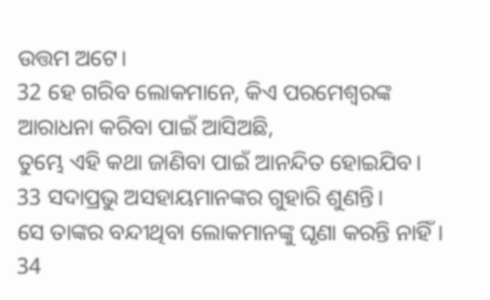ଉତ୍ତମ ଅଟେ।
32 ହେ ଗରିବ ଲୋକମାନେ, କିଏ ପରମେଶ୍ୱରଙ୍କ ଆରାଧନା କରିବା ପାଇଁ ଆସିଅଛି,
ତୁମ୍ଭେ ଏହି କଥା ଜାଣିବା ପାଇଁ ଆନନ୍ଦିତ ହୋଇଯିବ।
33 ସଦାପ୍ରଭୁ ଅସହାୟମାନଙ୍କର ଗୁହାରି ଶୁଣନ୍ତି।
ସେ ତାଙ୍କର ବନ୍ଦୀଥିବା ଲୋକମାନଙ୍କୁ ଘୃଣା କରନ୍ତି ନାହିଁ।
34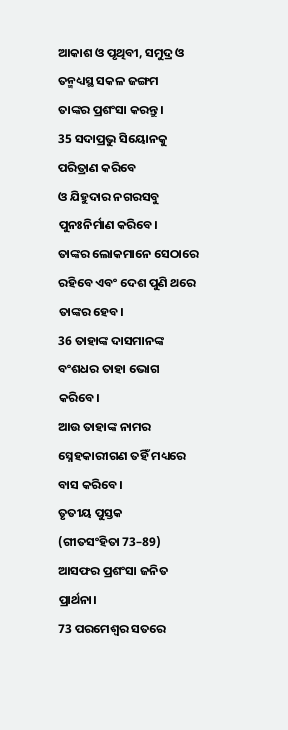ଆକାଶ ଓ ପୃଥିବୀ, ସମୁଦ୍ର ଓ ତନ୍ମଧ୍ୟସ୍ଥ ସକଳ ଜଙ୍ଗମ
ତାଙ୍କର ପ୍ରଶଂସା କରନ୍ତୁ।
35 ସଦାପ୍ରଭୁ ସିୟୋନକୁ ପରିତ୍ରାଣ କରିବେ
ଓ ଯିହୁଦାର ନଗରସବୁ ପୁନଃନିର୍ମାଣ କରିବେ।
ତାଙ୍କର ଲୋକମାନେ ସେଠାରେ ରହିବେ ଏବଂ ଦେଶ ପୁଣି ଥରେ ତାଙ୍କର ହେବ।
36 ତାହାଙ୍କ ଦାସମାନଙ୍କ ବଂଶଧର ତାହା ଭୋଗ କରିବେ।
ଆଉ ତାହାଙ୍କ ନାମର ସ୍ନେହକାରୀଗଣ ତହିଁ ମଧ୍ୟରେ ବାସ କରିବେ।
ତୃତୀୟ ପୁସ୍ତକ
(ଗୀତସଂହିତା 73–89)
ଆସଫର ପ୍ରଶଂସା ଜନିତ ପ୍ରାର୍ଥନା।
73 ପରମେଶ୍ୱର ସତରେ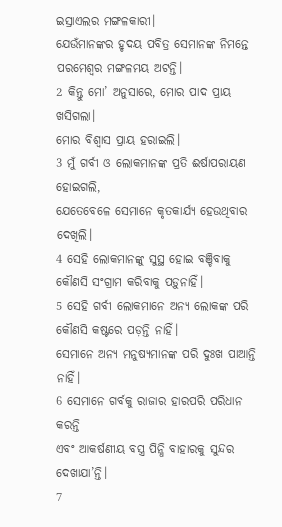ଇସ୍ରାଏଲର ମଙ୍ଗଳକାରୀ।
ଯେଉଁମାନଙ୍କର ହୃଦୟ ପବିତ୍ର ସେମାନଙ୍କ ନିମନ୍ତେ ପରମେଶ୍ୱର ମଙ୍ଗଳମୟ ଅଟନ୍ତି।
2 କିନ୍ତୁ ମୋ’ ଅନୁସାରେ, ମୋର ପାଦ ପ୍ରାୟ ଖସିଗଲା।
ମୋର ବିଶ୍ୱାସ ପ୍ରାୟ ହରାଇଲି।
3 ମୁଁ ଗର୍ବୀ ଓ ଲୋକମାନଙ୍କ ପ୍ରତି ଈର୍ଷାପରାୟଣ ହୋଇଗଲି,
ଯେତେବେଳେ ସେମାନେ କୃତକାର୍ଯ୍ୟ ହେଉଥିବାର ଦେଖିଲି।
4 ସେହି ଲୋକମାନଙ୍କୁ ସୁସ୍ଥ ହୋଇ ବଞ୍ଚିବାକୁ
କୌଣସି ସଂଗ୍ରାମ କରିବାକୁ ପଡ଼ୁନାହିଁ।
5 ସେହି ଗର୍ବୀ ଲୋକମାନେ ଅନ୍ୟ ଲୋକଙ୍କ ପରି କୌଣସି କଷ୍ଟରେ ପଡ଼ନ୍ତି ନାହିଁ।
ସେମାନେ ଅନ୍ୟ ମନୁଷ୍ୟମାନଙ୍କ ପରି ଦୁଃଖ ପାଆନ୍ତି ନାହିଁ।
6 ସେମାନେ ଗର୍ବକୁ ରାଜାର ହାରପରି ପରିଧାନ କରନ୍ତି
ଏବଂ ଆକର୍ଷଣୀୟ ବସ୍ତ୍ର ପିନ୍ଧି ବାହାରକୁ ସୁନ୍ଦର ଦେଖାଯା’ନ୍ତି।
7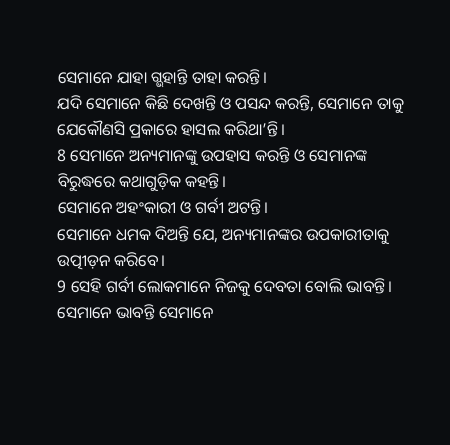ସେମାନେ ଯାହା ଗ୍ଭହାନ୍ତି ତାହା କରନ୍ତି।
ଯଦି ସେମାନେ କିଛି ଦେଖନ୍ତି ଓ ପସନ୍ଦ କରନ୍ତି, ସେମାନେ ତାକୁ ଯେକୌଣସି ପ୍ରକାରେ ହାସଲ କରିଥା’ନ୍ତି।
8 ସେମାନେ ଅନ୍ୟମାନଙ୍କୁ ଉପହାସ କରନ୍ତି ଓ ସେମାନଙ୍କ ବିରୁଦ୍ଧରେ କଥାଗୁଡ଼ିକ କହନ୍ତି।
ସେମାନେ ଅହଂକାରୀ ଓ ଗର୍ବୀ ଅଟନ୍ତି।
ସେମାନେ ଧମକ ଦିଅନ୍ତି ଯେ, ଅନ୍ୟମାନଙ୍କର ଉପକାରୀତାକୁ ଉତ୍ପୀଡ଼ନ କରିବେ।
9 ସେହି ଗର୍ବୀ ଲୋକମାନେ ନିଜକୁ ଦେବତା ବୋଲି ଭାବନ୍ତି।
ସେମାନେ ଭାବନ୍ତି ସେମାନେ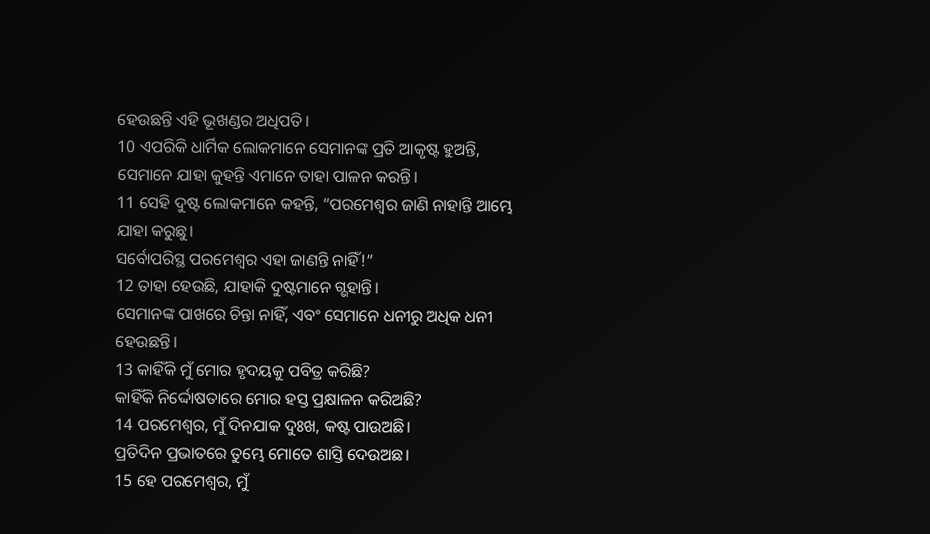ହେଉଛନ୍ତି ଏହି ଭୂଖଣ୍ଡର ଅଧିପତି।
10 ଏପରିକି ଧାର୍ମିକ ଲୋକମାନେ ସେମାନଙ୍କ ପ୍ରତି ଆକୃଷ୍ଟ ହୁଅନ୍ତି,
ସେମାନେ ଯାହା କୁହନ୍ତି ଏମାନେ ତାହା ପାଳନ କରନ୍ତି।
11 ସେହି ଦୁଷ୍ଟ ଲୋକମାନେ କହନ୍ତି, “ପରମେଶ୍ୱର ଜାଣି ନାହାନ୍ତି ଆମ୍ଭେ ଯାହା କରୁଛୁ।
ସର୍ବୋପରିସ୍ଥ ପରମେଶ୍ୱର ଏହା ଜାଣନ୍ତି ନାହିଁ!”
12 ତାହା ହେଉଛି, ଯାହାକି ଦୁଷ୍ଟମାନେ ଗ୍ଭହାନ୍ତି।
ସେମାନଙ୍କ ପାଖରେ ଚିନ୍ତା ନାହିଁ, ଏବଂ ସେମାନେ ଧନୀରୁ ଅଧିକ ଧନୀ ହେଉଛନ୍ତି।
13 କାହିଁକି ମୁଁ ମୋର ହୃଦୟକୁ ପବିତ୍ର କରିଛି?
କାହିଁକି ନିର୍ଦ୍ଦୋଷତାରେ ମୋର ହସ୍ତ ପ୍ରକ୍ଷାଳନ କରିଅଛି?
14 ପରମେଶ୍ୱର, ମୁଁ ଦିନଯାକ ଦୁଃଖ, କଷ୍ଟ ପାଉଅଛି।
ପ୍ରତିଦିନ ପ୍ରଭାତରେ ତୁମ୍ଭେ ମୋତେ ଶାସ୍ତି ଦେଉଅଛ।
15 ହେ ପରମେଶ୍ୱର, ମୁଁ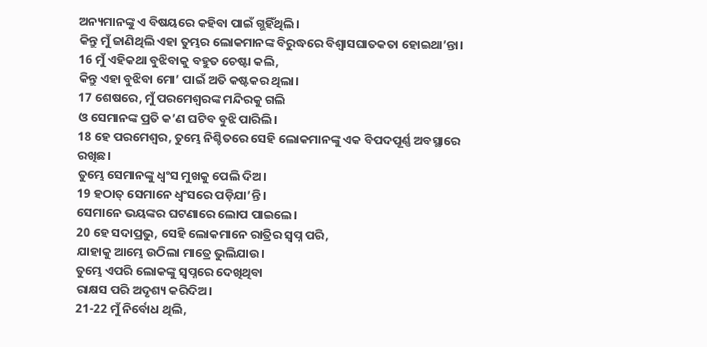ଅନ୍ୟମାନଙ୍କୁ ଏ ବିଷୟରେ କହିବା ପାଇଁ ଗ୍ଭହିଁଥିଲି।
କିନ୍ତୁ ମୁଁ ଜାଣିଥିଲି ଏହା ତୁମ୍ଭର ଲୋକମାନଙ୍କ ବିରୁଦ୍ଧରେ ବିଶ୍ୱାସଘାତକତା ହୋଇଥା’ନ୍ତା।
16 ମୁଁ ଏହିକଥା ବୁଝିବାକୁ ବହୁତ ଚେଷ୍ଟା କଲି,
କିନ୍ତୁ ଏହା ବୁଝିବା ମୋ’ ପାଇଁ ଅତି କଷ୍ଟକର ଥିଲା।
17 ଶେଷରେ, ମୁଁ ପରମେଶ୍ୱରଙ୍କ ମନ୍ଦିରକୁ ଗଲି
ଓ ସେମାନଙ୍କ ପ୍ରତି କ’ଣ ଘଟିବ ବୁଝି ପାରିଲି।
18 ହେ ପରମେଶ୍ୱର, ତୁମ୍ଭେ ନିଶ୍ଚିତରେ ସେହି ଲୋକମାନଙ୍କୁ ଏକ ବିପଦପୂର୍ଣ୍ଣ ଅବସ୍ଥାରେ ରଖିଛ।
ତୁମ୍ଭେ ସେମାନଙ୍କୁ ଧ୍ୱଂସ ମୁଖକୁ ପେଲି ଦିଅ।
19 ହଠାତ୍ ସେମାନେ ଧ୍ୱଂସରେ ପଡ଼ିଯା’ନ୍ତି।
ସେମାନେ ଭୟଙ୍କର ଘଟଣାରେ ଲୋପ ପାଇଲେ।
20 ହେ ସଦାପ୍ରଭୁ, ସେହି ଲୋକମାନେ ରାତ୍ରିର ସ୍ୱପ୍ନ ପରି,
ଯାହାକୁ ଆମ୍ଭେ ଉଠିଲା ମାତ୍ରେ ଭୁଲିଯାଉ।
ତୁମ୍ଭେ ଏପରି ଲୋକଙ୍କୁ ସ୍ୱପ୍ନରେ ଦେଖିଥିବା
ରାକ୍ଷସ ପରି ଅଦୃଶ୍ୟ କରିଦିଅ।
21-22 ମୁଁ ନିର୍ବୋଧ ଥିଲି,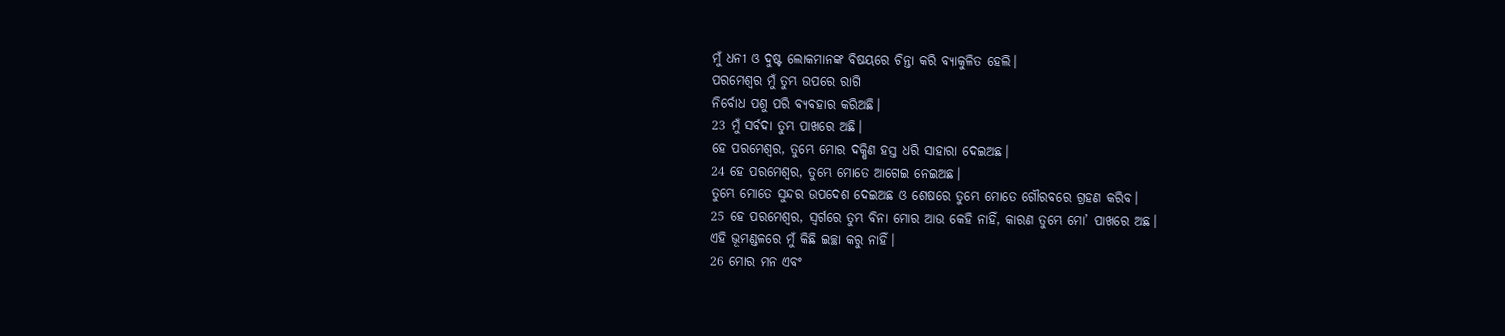ମୁଁ ଧନୀ ଓ ଦୁଷ୍ଟ ଲୋକମାନଙ୍କ ବିଷୟରେ ଚିନ୍ତା କରି ବ୍ୟାକୁଳିତ ହେଲି।
ପରମେଶ୍ୱର ମୁଁ ତୁମ୍ଭ ଉପରେ ରାଗି
ନିର୍ବୋଧ ପଶୁ ପରି ବ୍ୟବହାର କରିଅଛି।
23 ମୁଁ ସର୍ବଦା ତୁମ୍ଭ ପାଖରେ ଅଛି।
ହେ ପରମେଶ୍ୱର, ତୁମ୍ଭେ ମୋର ଦକ୍ଷିଣ ହସ୍ତ ଧରି ସାହାରା ଦେଇଅଛ।
24 ହେ ପରମେଶ୍ୱର, ତୁମ୍ଭେ ମୋତେ ଆଗେଇ ନେଇଅଛ।
ତୁମ୍ଭେ ମୋତେ ସୁନ୍ଦର ଉପଦେଶ ଦେଇଅଛ ଓ ଶେଷରେ ତୁମ୍ଭେ ମୋତେ ଗୌରବରେ ଗ୍ରହଣ କରିବ।
25 ହେ ପରମେଶ୍ୱର, ସ୍ୱର୍ଗରେ ତୁମ୍ଭ ବିନା ମୋର ଆଉ କେହି ନାହିଁ, କାରଣ ତୁମ୍ଭେ ମୋ’ ପାଖରେ ଅଛ।
ଏହି ଭୂମଣ୍ଡଳରେ ମୁଁ କିଛି ଇଚ୍ଛା କରୁ ନାହିଁ।
26 ମୋର ମନ ଏବଂ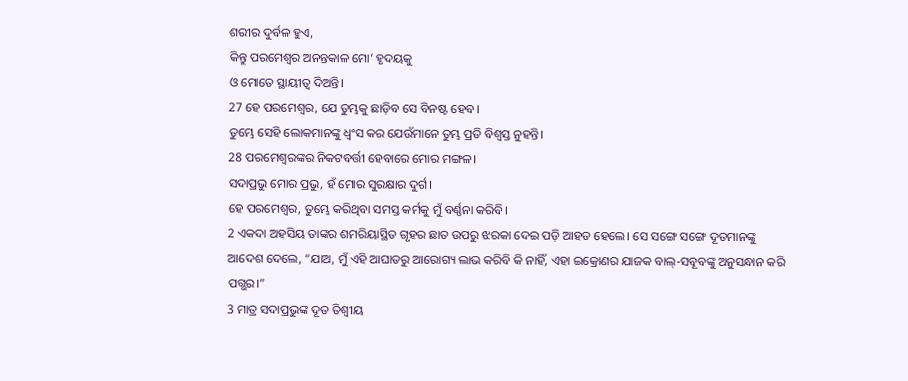ଶରୀର ଦୁର୍ବଳ ହୁଏ,
କିନ୍ତୁ ପରମେଶ୍ୱର ଅନନ୍ତକାଳ ମୋ’ ହୃଦୟକୁ
ଓ ମୋତେ ସ୍ଥାୟୀତ୍ୱ ଦିଅନ୍ତି।
27 ହେ ପରମେଶ୍ୱର, ଯେ ତୁମ୍ଭକୁ ଛାଡ଼ିବ ସେ ବିନଷ୍ଟ ହେବ।
ତୁମ୍ଭେ ସେହି ଲୋକମାନଙ୍କୁ ଧ୍ୱଂସ କର ଯେଉଁମାନେ ତୁମ୍ଭ ପ୍ରତି ବିଶ୍ୱସ୍ତ ନୁହନ୍ତି।
28 ପରମେଶ୍ୱରଙ୍କର ନିକଟବର୍ତ୍ତୀ ହେବାରେ ମୋର ମଙ୍ଗଳ।
ସଦାପ୍ରଭୁ ମୋର ପ୍ରଭୁ, ହଁ ମୋର ସୁରକ୍ଷାର ଦୁର୍ଗ।
ହେ ପରମେଶ୍ୱର, ତୁମ୍ଭେ କରିଥିବା ସମସ୍ତ କର୍ମକୁ ମୁଁ ବର୍ଣ୍ଣନା କରିବି।
2 ଏକଦା ଅହସିୟ ତାଙ୍କର ଶମରିୟାସ୍ଥିତ ଗୃହର ଛାତ ଉପରୁ ଝରକା ଦେଇ ପଡ଼ି ଆହତ ହେଲେ। ସେ ସଙ୍ଗେ ସଙ୍ଗେ ଦୂତମାନଙ୍କୁ ଆଦେଶ ଦେଲେ, “ଯାଅ, ମୁଁ ଏହି ଆଘାତରୁ ଆରୋଗ୍ୟ ଲାଭ କରିବି କି ନାହିଁ, ଏହା ଇକ୍ରୋଣର ଯାଜକ ବାଲ୍-ସବୂବଙ୍କୁ ଅନୁସନ୍ଧାନ କରି ପଗ୍ଭର।”
3 ମାତ୍ର ସଦାପ୍ରଭୁଙ୍କ ଦୂତ ତିଶ୍ବୀୟ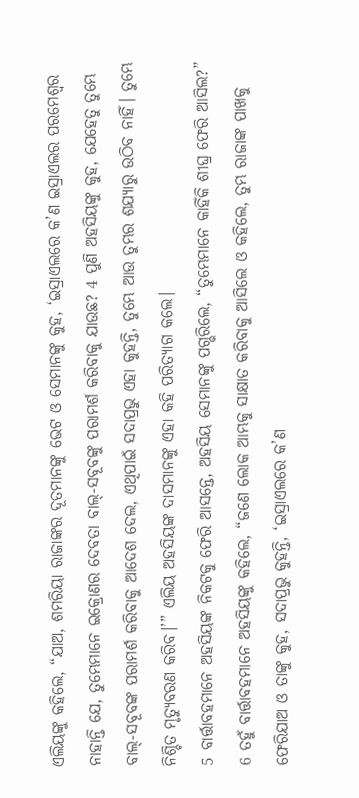ଏଲିୟଙ୍କୁ କହିଲେ, “ଯାଅ, ଶମରିୟା ରାଜାଙ୍କର ଦୂତମାନଙ୍କୁ ଭେଟ ଓ ସେମାନଙ୍କୁ କୁହ, ‘ଇସ୍ରାଏଲରେ କ’ଣ ଇସ୍ରାଏଲର ପରମେଶ୍ୱର ନାହାନ୍ତି ଯେ, ତୁମ୍ଭେମାନେ ଇକ୍ରୋଣର ଦେବତା ବାଲ୍-ସବୂବଙ୍କୁ ପରାମର୍ଶ କରିବାକୁ ଯାଉଛ? 4 ପୁଣି ଅହସିୟଙ୍କୁ କୁହ, ଯେହେତୁ ତୁମ୍ଭେ ବାଲ୍-ସବୂବଙ୍କ ପରାମର୍ଶ କରିବାକୁ ଆଦେଶ ଦେଲ, ଏଥିପାଇଁ ସଦାପ୍ରଭୁ ଏହା କୁହନ୍ତି, ତୁମ୍ଭେ ଆଉ ତୁମ୍ଭର ଶଯ୍ୟାରୁ ଉଠିବ ନାହିଁ। ତୁମ୍ଭେ ନିଶ୍ଚିତ ମୃତ୍ୟୁବରଣ କରିବ।’” ଏଲିୟ ଅହସିୟଙ୍କ ଦାସମାନଙ୍କୁ ଏହା କହି ପରିତ୍ୟାଗ କଲେ।
5 ବାର୍ତ୍ତାବହମାନେ ଅହସିୟଙ୍କ ନିକଟକୁ ଫେରି ଆସନ୍ତେ, ଅହସିୟ ସେମାନଙ୍କୁ ପଗ୍ଭରିଲେ, “ତୁମ୍ଭେମାନେ କାହିଁକି ଶୀଘ୍ର ଫେରି ଆସିଲ?”
6 ତହୁଁ ବାର୍ତ୍ତାବହମାନେ ଅହସିୟଙ୍କୁ କହିଲେ, “ଜଣେ ଲୋକ ଆମ୍ଭକୁ ସାକ୍ଷାତ କରିବାକୁ ଆସିଲେ ଓ କହିଲେ, ତୁମ୍ଭ ରାଜାଙ୍କ ପାଖକୁ ଫେରିଯାଅ ଓ ତାଙ୍କୁ କୁହ, ସଦାପ୍ରଭୁ କୁହନ୍ତି, ‘ଇସ୍ରାଏଲରେ କ’ଣ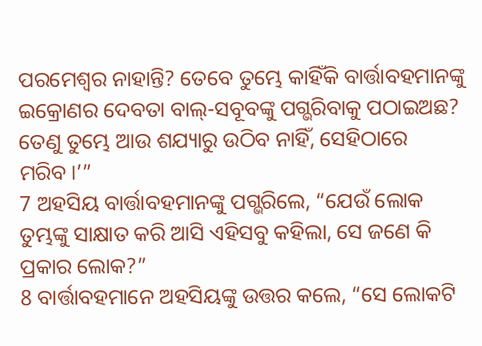ପରମେଶ୍ୱର ନାହାନ୍ତି? ତେବେ ତୁମ୍ଭେ କାହିଁକି ବାର୍ତ୍ତାବହମାନଙ୍କୁ ଇକ୍ରୋଣର ଦେବତା ବାଲ୍-ସବୂବଙ୍କୁ ପଗ୍ଭରିବାକୁ ପଠାଇଅଛ? ତେଣୁ ତୁମ୍ଭେ ଆଉ ଶଯ୍ୟାରୁ ଉଠିବ ନାହିଁ, ସେହିଠାରେ ମରିବ।’”
7 ଅହସିୟ ବାର୍ତ୍ତାବହମାନଙ୍କୁ ପଗ୍ଭରିଲେ, “ଯେଉଁ ଲୋକ ତୁମ୍ଭଙ୍କୁ ସାକ୍ଷାତ କରି ଆସି ଏହିସବୁ କହିଲା, ସେ ଜଣେ କି ପ୍ରକାର ଲୋକ?”
8 ବାର୍ତ୍ତାବହମାନେ ଅହସିୟଙ୍କୁ ଉତ୍ତର କଲେ, “ସେ ଲୋକଟି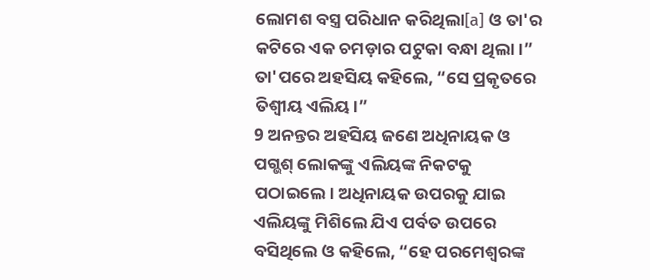ଲୋମଶ ବସ୍ତ୍ର ପରିଧାନ କରିଥିଲା[a] ଓ ତା'ର କଟିରେ ଏକ ଚମଡ଼ାର ପଟୁକା ବନ୍ଧା ଥିଲା।”
ତା'ପରେ ଅହସିୟ କହିଲେ, “ସେ ପ୍ରକୃତରେ ତିଶ୍ବୀୟ ଏଲିୟ।”
9 ଅନନ୍ତର ଅହସିୟ ଜଣେ ଅଧିନାୟକ ଓ ପଗ୍ଭଶ୍ ଲୋକଙ୍କୁ ଏଲିୟଙ୍କ ନିକଟକୁ ପଠାଇଲେ। ଅଧିନାୟକ ଉପରକୁ ଯାଇ ଏଲିୟଙ୍କୁ ମିଶିଲେ ଯିଏ ପର୍ବତ ଉପରେ ବସିଥିଲେ ଓ କହିଲେ, “ହେ ପରମେଶ୍ୱରଙ୍କ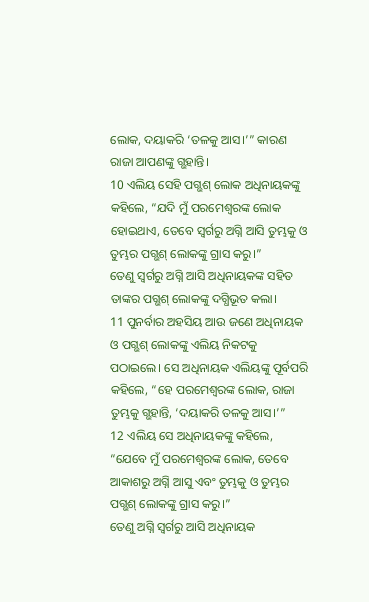ଲୋକ, ଦୟାକରି ‘ତଳକୁ ଆସ।’” କାରଣ ରାଜା ଆପଣଙ୍କୁ ଗ୍ଭହାନ୍ତି।
10 ଏଲିୟ ସେହି ପଗ୍ଭଶ୍ ଲୋକ ଅଧିନାୟକଙ୍କୁ କହିଲେ, “ଯଦି ମୁଁ ପରମେଶ୍ୱରଙ୍କ ଲୋକ ହୋଇଥାଏ, ତେବେ ସ୍ୱର୍ଗରୁ ଅଗ୍ନି ଆସି ତୁମ୍ଭକୁ ଓ ତୁମ୍ଭର ପଗ୍ଭଶ୍ ଲୋକଙ୍କୁ ଗ୍ରାସ କରୁ।”
ତେଣୁ ସ୍ୱର୍ଗରୁ ଅଗ୍ନି ଆସି ଅଧିନାୟକଙ୍କ ସହିତ ତାଙ୍କର ପଗ୍ଭଶ୍ ଲୋକଙ୍କୁ ଦଗ୍ଧିଭୂତ କଲା।
11 ପୁନର୍ବାର ଅହସିୟ ଆଉ ଜଣେ ଅଧିନାୟକ ଓ ପଗ୍ଭଶ୍ ଲୋକଙ୍କୁ ଏଲିୟ ନିକଟକୁ ପଠାଇଲେ। ସେ ଅଧିନାୟକ ଏଲିୟଙ୍କୁ ପୂର୍ବପରି କହିଲେ, “ହେ ପରମେଶ୍ୱରଙ୍କ ଲୋକ, ରାଜା ତୁମ୍ଭକୁ ଗ୍ଭହାନ୍ତି, ‘ଦୟାକରି ତଳକୁ ଆସ।’”
12 ଏଲିୟ ସେ ଅଧିନାୟକଙ୍କୁ କହିଲେ, “ଯେବେ ମୁଁ ପରମେଶ୍ୱରଙ୍କ ଲୋକ, ତେବେ ଆକାଶରୁ ଅଗ୍ନି ଆସୁ ଏବଂ ତୁମ୍ଭକୁ ଓ ତୁମ୍ଭର ପଗ୍ଭଶ୍ ଲୋକଙ୍କୁ ଗ୍ରାସ କରୁ।”
ତେଣୁ ଅଗ୍ନି ସ୍ୱର୍ଗରୁ ଆସି ଅଧିନାୟକ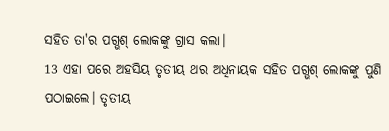ସହିତ ତା'ର ପଗ୍ଭଶ୍ ଲୋକଙ୍କୁ ଗ୍ରାସ କଲା।
13 ଏହା ପରେ ଅହସିୟ ତୃତୀୟ ଥର ଅଧିନାୟକ ସହିତ ପଗ୍ଭଶ୍ ଲୋକଙ୍କୁ ପୁଣି ପଠାଇଲେ। ତୃତୀୟ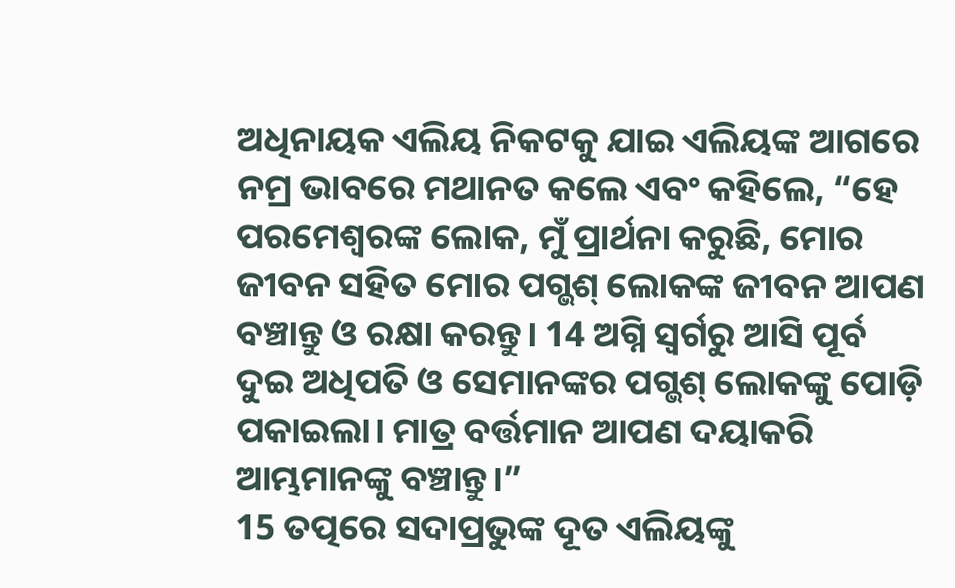ଅଧିନାୟକ ଏଲିୟ ନିକଟକୁ ଯାଇ ଏଲିୟଙ୍କ ଆଗରେ ନମ୍ର ଭାବରେ ମଥାନତ କଲେ ଏବଂ କହିଲେ, “ହେ ପରମେଶ୍ୱରଙ୍କ ଲୋକ, ମୁଁ ପ୍ରାର୍ଥନା କରୁଛି, ମୋର ଜୀବନ ସହିତ ମୋର ପଗ୍ଭଶ୍ ଲୋକଙ୍କ ଜୀବନ ଆପଣ ବଞ୍ଚାନ୍ତୁ ଓ ରକ୍ଷା କରନ୍ତୁ। 14 ଅଗ୍ନି ସ୍ୱର୍ଗରୁ ଆସି ପୂର୍ବ ଦୁଇ ଅଧିପତି ଓ ସେମାନଙ୍କର ପଗ୍ଭଶ୍ ଲୋକଙ୍କୁ ପୋଡ଼ି ପକାଇଲା। ମାତ୍ର ବର୍ତ୍ତମାନ ଆପଣ ଦୟାକରି ଆମ୍ଭମାନଙ୍କୁ ବଞ୍ଚାନ୍ତୁ।”
15 ତତ୍ପରେ ସଦାପ୍ରଭୁଙ୍କ ଦୂତ ଏଲିୟଙ୍କୁ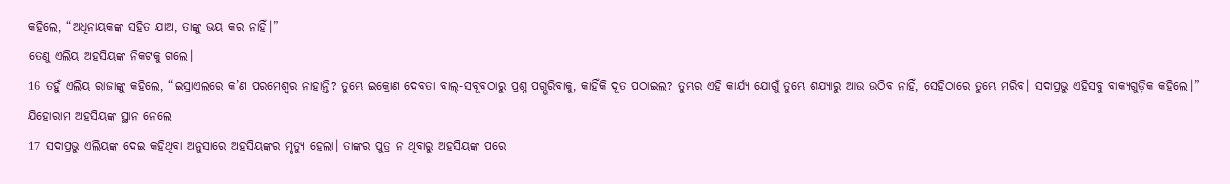କହିଲେ, “ଅଧିନାୟକଙ୍କ ସହିତ ଯାଅ, ତାଙ୍କୁ ଭୟ କର ନାହିଁ।”
ତେଣୁ ଏଲିୟ ଅହସିୟଙ୍କ ନିକଟକୁ ଗଲେ।
16 ତହୁଁ ଏଲିୟ ରାଜାଙ୍କୁ କହିଲେ, “ଇସ୍ରାଏଲରେ କ’ଣ ପରମେଶ୍ୱର ନାହାନ୍ତି? ତୁମ୍ଭେ ଇକ୍ରୋଣ ଦେବତା ବାଲ୍-ସବୂବଠାରୁ ପ୍ରଶ୍ନ ପଗ୍ଭରିବାକୁ, କାହିଁକି ଦୂତ ପଠାଇଲ? ତୁମ୍ଭର ଏହି କାର୍ଯ୍ୟ ଯୋଗୁଁ ତୁମ୍ଭେ ଶଯ୍ୟାରୁ ଆଉ ଉଠିବ ନାହିଁ, ସେହିଠାରେ ତୁମ୍ଭେ ମରିବ। ସଦାପ୍ରଭୁ ଏହିସବୁ ବାକ୍ୟଗୁଡ଼ିକ କହିଲେ।”
ଯିହୋରାମ ଅହସିୟଙ୍କ ସ୍ଥାନ ନେଲେ
17 ସଦାପ୍ରଭୁ ଏଲିୟଙ୍କ ଦେଇ କହିଥିବା ଅନୁସାରେ ଅହସିୟଙ୍କର ମୃତ୍ୟୁ ହେଲା। ତାଙ୍କର ପୁତ୍ର ନ ଥିବାରୁ ଅହସିୟଙ୍କ ପରେ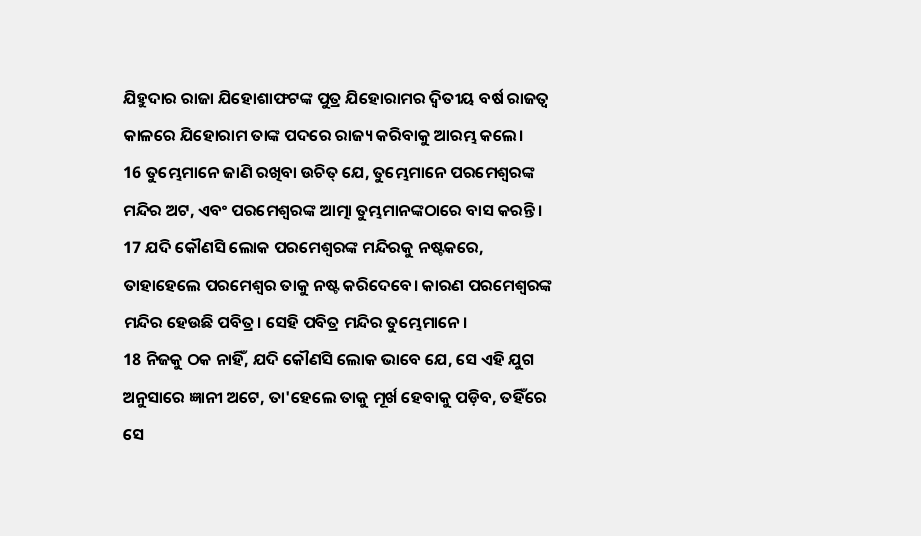ଯିହୁଦାର ରାଜା ଯିହୋଶାଫଟଙ୍କ ପୁତ୍ର ଯିହୋରାମର ଦ୍ୱିତୀୟ ବର୍ଷ ରାଜତ୍ୱ କାଳରେ ଯିହୋରାମ ତାଙ୍କ ପଦରେ ରାଜ୍ୟ କରିବାକୁ ଆରମ୍ଭ କଲେ।
16 ତୁମ୍ଭେମାନେ ଜାଣି ରଖିବା ଉଚିତ୍ ଯେ, ତୁମ୍ଭେମାନେ ପରମେଶ୍ୱରଙ୍କ ମନ୍ଦିର ଅଟ, ଏବଂ ପରମେଶ୍ୱରଙ୍କ ଆତ୍ମା ତୁମ୍ଭମାନଙ୍କଠାରେ ବାସ କରନ୍ତି। 17 ଯଦି କୌଣସି ଲୋକ ପରମେଶ୍ୱରଙ୍କ ମନ୍ଦିରକୁ ନଷ୍ଟକରେ, ତାହାହେଲେ ପରମେଶ୍ୱର ତାକୁ ନଷ୍ଟ କରିଦେବେ। କାରଣ ପରମେଶ୍ୱରଙ୍କ ମନ୍ଦିର ହେଉଛି ପବିତ୍ର। ସେହି ପବିତ୍ର ମନ୍ଦିର ତୁମ୍ଭେମାନେ।
18 ନିଜକୁ ଠକ ନାହିଁ, ଯଦି କୌଣସି ଲୋକ ଭାବେ ଯେ, ସେ ଏହି ଯୁଗ ଅନୁସାରେ ଜ୍ଞାନୀ ଅଟେ, ତା'ହେଲେ ତାକୁ ମୂର୍ଖ ହେବାକୁ ପଡ଼ିବ, ତହିଁରେ ସେ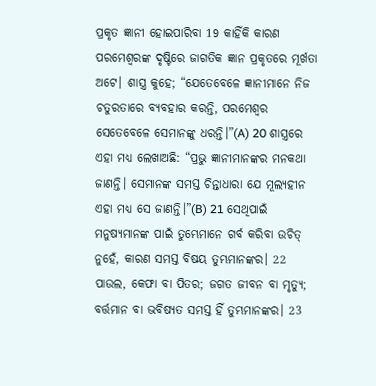ପ୍ରକୃତ ଜ୍ଞାନୀ ହୋଇପାରିବା 19 କାହିଁକି କାରଣ ପରମେଶ୍ୱରଙ୍କ ଦୃଷ୍ଟିରେ ଜାଗତିକ ଜ୍ଞାନ ପ୍ରକୃତରେ ମୂର୍ଖତା ଅଟେ। ଶାସ୍ତ୍ର କୁହେ; “ଯେତେବେଳେ ଜ୍ଞାନୀମାନେ ନିଜ ଚତୁରତାରେ ବ୍ୟବହାର କରନ୍ତି, ପରମେଶ୍ୱର ସେତେବେଳେ ସେମାନଙ୍କୁ ଧରନ୍ତି।”(A) 20 ଶାସ୍ତ୍ରରେ ଏହା ମଧ୍ୟ ଲେଖାଅଛି: “ପ୍ରଭୁ ଜ୍ଞାନୀମାନଙ୍କର ମନକଥା ଜାଣନ୍ତି। ସେମାନଙ୍କ ସମସ୍ତ ଚିନ୍ତାଧାରା ଯେ ମୂଲ୍ୟହୀନ ଏହା ମଧ୍ୟ ସେ ଜାଣନ୍ତି।”(B) 21 ସେଥିପାଇଁ ମନୁଷ୍ୟମାନଙ୍କ ପାଇଁ ତୁମ୍ଭେମାନେ ଗର୍ବ କରିବା ଉଚିତ୍ ନୁହେଁ, କାରଣ ସମସ୍ତ ବିଷୟ ତୁମ୍ଭମାନଙ୍କର। 22 ପାଉଲ, କେଫା ବା ପିତର; ଜଗତ ଜୀବନ ବା ମୃତ୍ୟୁ; ବର୍ତ୍ତମାନ ବା ଭବିଷ୍ୟତ ସମସ୍ତ ହିଁ ତୁମ୍ଭମାନଙ୍କର। 23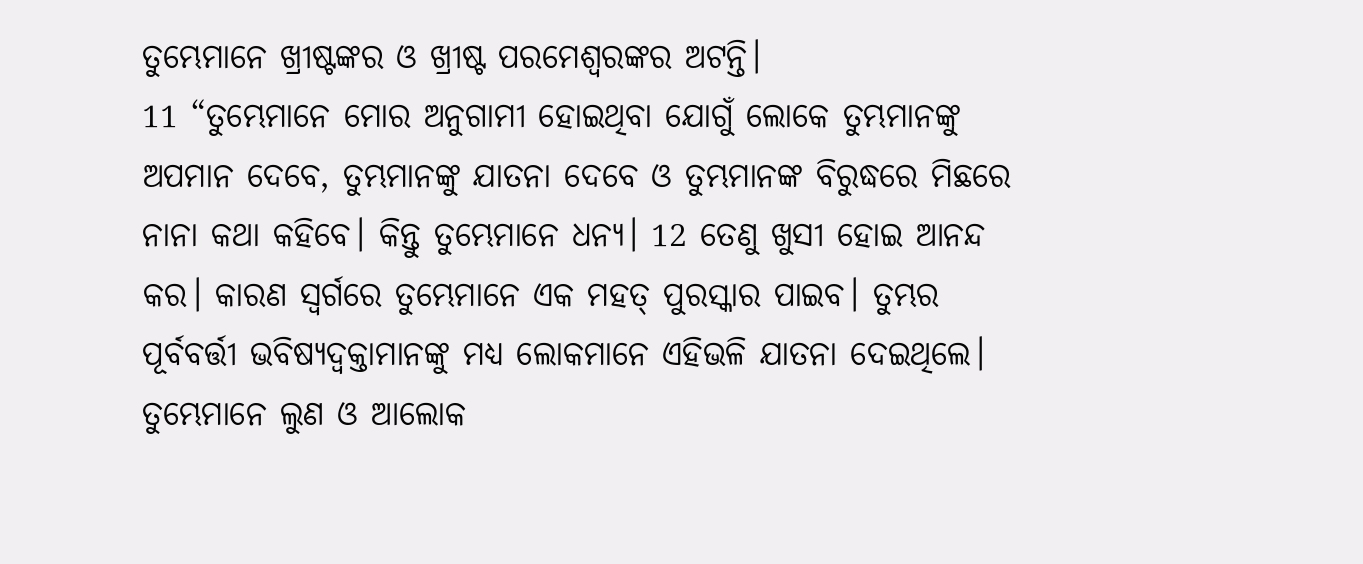ତୁମ୍ଭେମାନେ ଖ୍ରୀଷ୍ଟଙ୍କର ଓ ଖ୍ରୀଷ୍ଟ ପରମେଶ୍ୱରଙ୍କର ଅଟନ୍ତି।
11 “ତୁମ୍ଭେମାନେ ମୋର ଅନୁଗାମୀ ହୋଇଥିବା ଯୋଗୁଁ ଲୋକେ ତୁମ୍ଭମାନଙ୍କୁ ଅପମାନ ଦେବେ, ତୁମ୍ଭମାନଙ୍କୁ ଯାତନା ଦେବେ ଓ ତୁମ୍ଭମାନଙ୍କ ବିରୁଦ୍ଧରେ ମିଛରେ ନାନା କଥା କହିବେ। କିନ୍ତୁ ତୁମ୍ଭେମାନେ ଧନ୍ୟ। 12 ତେଣୁ ଖୁସୀ ହୋଇ ଆନନ୍ଦ କର। କାରଣ ସ୍ୱର୍ଗରେ ତୁମ୍ଭେମାନେ ଏକ ମହତ୍ ପୁରସ୍କାର ପାଇବ। ତୁମ୍ଭର ପୂର୍ବବର୍ତ୍ତୀ ଭବିଷ୍ୟଦ୍ବକ୍ତାମାନଙ୍କୁ ମଧ୍ୟ ଲୋକମାନେ ଏହିଭଳି ଯାତନା ଦେଇଥିଲେ।
ତୁମ୍ଭେମାନେ ଲୁଣ ଓ ଆଲୋକ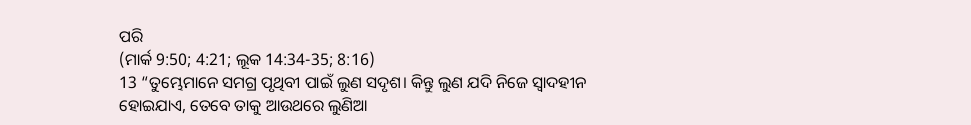ପରି
(ମାର୍କ 9:50; 4:21; ଲୂକ 14:34-35; 8:16)
13 “ତୁମ୍ଭେମାନେ ସମଗ୍ର ପୃଥିବୀ ପାଇଁ ଲୁଣ ସଦୃଶ। କିନ୍ତୁ ଲୁଣ ଯଦି ନିଜେ ସ୍ୱାଦହୀନ ହୋଇଯାଏ, ତେବେ ତାକୁ ଆଉଥରେ ଲୁଣିଆ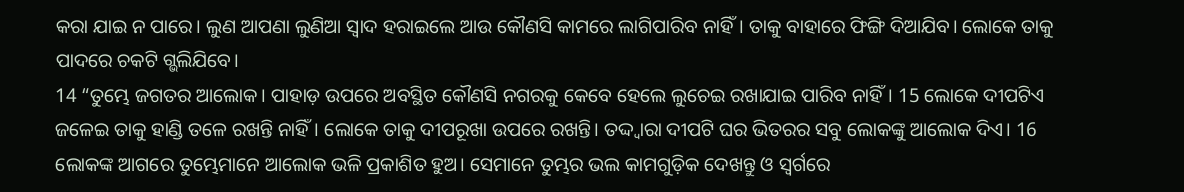କରା ଯାଇ ନ ପାରେ। ଲୁଣ ଆପଣା ଲୁଣିଆ ସ୍ୱାଦ ହରାଇଲେ ଆଉ କୌଣସି କାମରେ ଲାଗିପାରିବ ନାହିଁ। ତାକୁ ବାହାରେ ଫିଙ୍ଗି ଦିଆଯିବ। ଲୋକେ ତାକୁ ପାଦରେ ଚକଟି ଗ୍ଭଲିଯିବେ।
14 “ତୁମ୍ଭେ ଜଗତର ଆଲୋକ। ପାହାଡ଼ ଉପରେ ଅବସ୍ଥିତ କୌଣସି ନଗରକୁ କେବେ ହେଲେ ଲୁଚେଇ ରଖାଯାଇ ପାରିବ ନାହିଁ। 15 ଲୋକେ ଦୀପଟିଏ ଜଳେଇ ତାକୁ ହାଣ୍ଡି ତଳେ ରଖନ୍ତି ନାହିଁ। ଲୋକେ ତାକୁ ଦୀପରୂଖା ଉପରେ ରଖନ୍ତି। ତଦ୍ଦ୍ୱାରା ଦୀପଟି ଘର ଭିତରର ସବୁ ଲୋକଙ୍କୁ ଆଲୋକ ଦିଏ। 16 ଲୋକଙ୍କ ଆଗରେ ତୁମ୍ଭେମାନେ ଆଲୋକ ଭଳି ପ୍ରକାଶିତ ହୁଅ। ସେମାନେ ତୁମ୍ଭର ଭଲ କାମଗୁଡ଼ିକ ଦେଖନ୍ତୁ ଓ ସ୍ୱର୍ଗରେ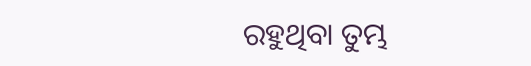ରହୁଥିବା ତୁମ୍ଭ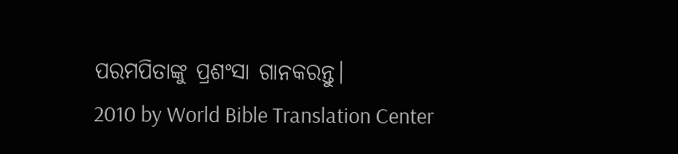ପରମପିତାଙ୍କୁ ପ୍ରଶଂସା ଗାନକରନ୍ତୁ।
2010 by World Bible Translation Center